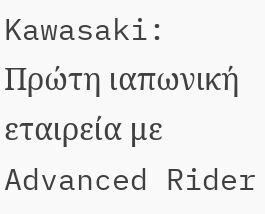Kawasaki: Πρώτη ιαπωνική εταιρεία με Advanced Rider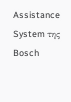Assistance System της Bosch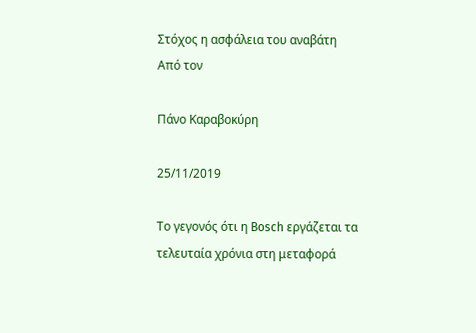Στόχος η ασφάλεια του αναβάτη
Από τον

Πάνο Καραβοκύρη

25/11/2019

Το γεγονός ότι η Bosch εργάζεται τα τελευταία χρόνια στη μεταφορά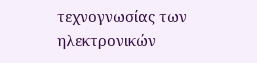τεχνογνωσίας των ηλεκτρονικών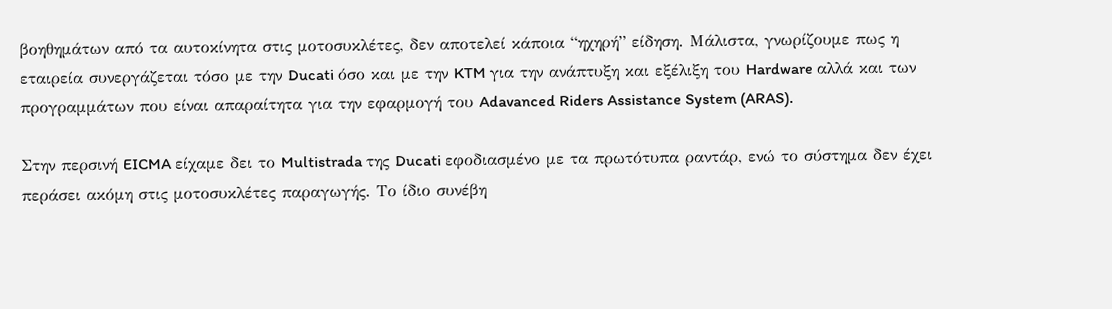βοηθημάτων από τα αυτοκίνητα στις μοτοσυκλέτες, δεν αποτελεί κάποια “ηχηρή” είδηση. Μάλιστα, γνωρίζουμε πως η εταιρεία συνεργάζεται τόσο με την Ducati όσο και με την KTM για την ανάπτυξη και εξέλιξη του Hardware αλλά και των προγραμμάτων που είναι απαραίτητα για την εφαρμογή του Adavanced Riders Assistance System (ARAS).

Στην περσινή EICMA είχαμε δει το Multistrada της Ducati εφοδιασμένο με τα πρωτότυπα ραντάρ, ενώ το σύστημα δεν έχει περάσει ακόμη στις μοτοσυκλέτες παραγωγής. Το ίδιο συνέβη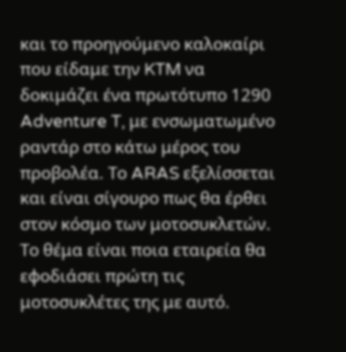και το προηγούμενο καλοκαίρι που είδαμε την KTM να δοκιμάζει ένα πρωτότυπο 1290 Adventure T, με ενσωματωμένο ραντάρ στο κάτω μέρος του προβολέα. Το ARAS εξελίσσεται και είναι σίγουρο πως θα έρθει στον κόσμο των μοτοσυκλετών. Το θέμα είναι ποια εταιρεία θα εφοδιάσει πρώτη τις μοτοσυκλέτες της με αυτό.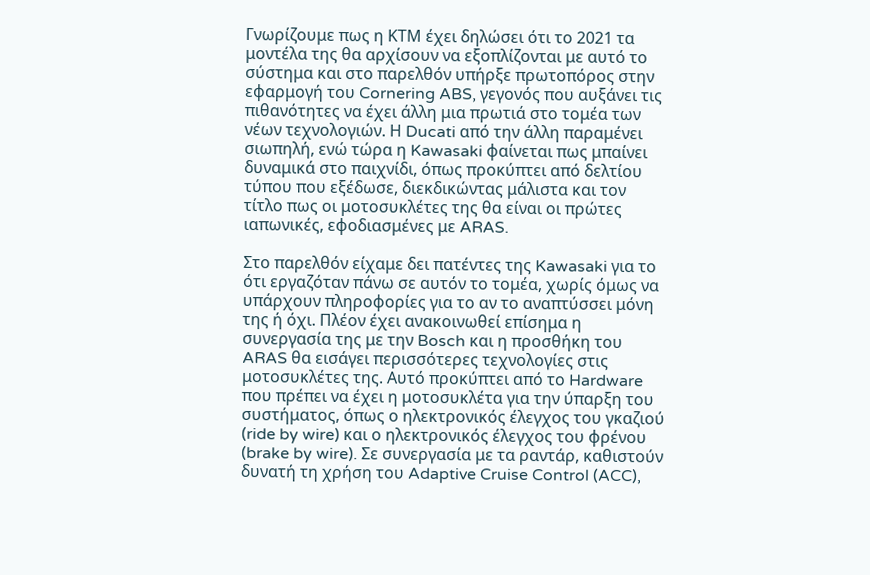Γνωρίζουμε πως η ΚΤΜ έχει δηλώσει ότι το 2021 τα μοντέλα της θα αρχίσουν να εξοπλίζονται με αυτό το σύστημα και στο παρελθόν υπήρξε πρωτοπόρος στην εφαρμογή του Cornering ABS, γεγονός που αυξάνει τις πιθανότητες να έχει άλλη μια πρωτιά στο τομέα των νέων τεχνολογιών. Η Ducati από την άλλη παραμένει σιωπηλή, ενώ τώρα η Kawasaki φαίνεται πως μπαίνει δυναμικά στο παιχνίδι, όπως προκύπτει από δελτίου τύπου που εξέδωσε, διεκδικώντας μάλιστα και τον τίτλο πως οι μοτοσυκλέτες της θα είναι οι πρώτες ιαπωνικές, εφοδιασμένες με ARAS.

Στο παρελθόν είχαμε δει πατέντες της Kawasaki για το ότι εργαζόταν πάνω σε αυτόν το τομέα, χωρίς όμως να υπάρχουν πληροφορίες για το αν το αναπτύσσει μόνη της ή όχι. Πλέον έχει ανακοινωθεί επίσημα η συνεργασία της με την Bosch και η προσθήκη του ARAS θα εισάγει περισσότερες τεχνολογίες στις μοτοσυκλέτες της. Αυτό προκύπτει από το Hardware που πρέπει να έχει η μοτοσυκλέτα για την ύπαρξη του συστήματος, όπως ο ηλεκτρονικός έλεγχος του γκαζιού (ride by wire) και ο ηλεκτρονικός έλεγχος του φρένου (brake by wire). Σε συνεργασία με τα ραντάρ, καθιστούν δυνατή τη χρήση του Adaptive Cruise Control (ACC),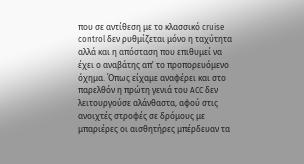που σε αντίθεση με το κλασσικό cruise control δεν ρυθμίζεται μόνο η ταχύτητα αλλά και η απόσταση που επιθυμεί να έχει ο αναβάτης απ’ το προπορευόμενο όχημα. Όπως είχαμε αναφέρει και στο παρελθόν η πρώτη γενιά του ACC δεν λειτουργούσε αλάνθαστα, αφού στις ανοιχτές στροφές σε δρόμους με μπαριέρες οι αισθητήρες μπέρδευαν τα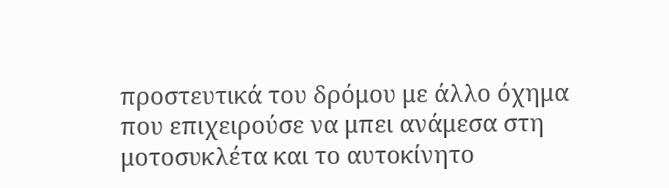προστευτικά του δρόμου με άλλο όχημα που επιχειρούσε να μπει ανάμεσα στη μοτοσυκλέτα και το αυτοκίνητο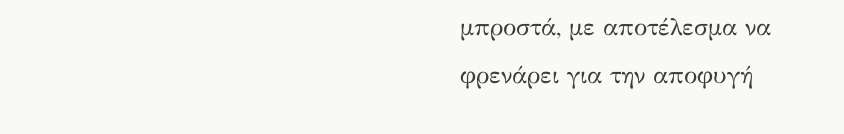μπροστά, με αποτέλεσμα να φρενάρει για την αποφυγή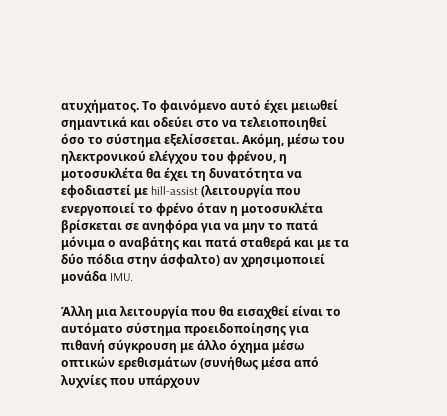ατυχήματος. Το φαινόμενο αυτό έχει μειωθεί σημαντικά και οδεύει στο να τελειοποιηθεί όσο το σύστημα εξελίσσεται. Ακόμη, μέσω του ηλεκτρονικού ελέγχου του φρένου, η μοτοσυκλέτα θα έχει τη δυνατότητα να εφοδιαστεί με hill-assist (λειτουργία που ενεργοποιεί το φρένο όταν η μοτοσυκλέτα βρίσκεται σε ανηφόρα για να μην το πατά μόνιμα ο αναβάτης και πατά σταθερά και με τα δύο πόδια στην άσφαλτο) αν χρησιμοποιεί μονάδα IMU.

Άλλη μια λειτουργία που θα εισαχθεί είναι το αυτόματο σύστημα προειδοποίησης για πιθανή σύγκρουση με άλλο όχημα μέσω οπτικών ερεθισμάτων (συνήθως μέσα από λυχνίες που υπάρχουν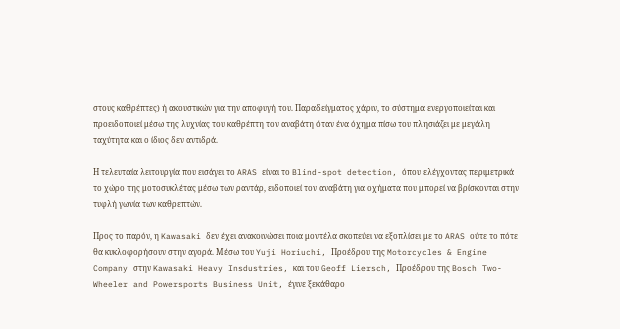στους καθρέπτες) ή ακουστικών για την αποφυγή του. Παραδείγματος χάριν, το σύστημα ενεργοποιείται και προειδοποιεί μέσω της λυχνίας του καθρέπτη τον αναβάτη όταν ένα όχημα πίσω του πλησιάζει με μεγάλη ταχύτητα και ο ίδιος δεν αντιδρά.

Η τελευταία λειτουργία που εισάγει το ARAS είναι το Blind-spot detection, όπου ελέγχοντας περιμετρικά το χώρο της μοτοσυκλέτας μέσω των ραντάρ, ειδοποιεί τον αναβάτη για οχήματα που μπορεί να βρίσκονται στην τυφλή γωνία των καθρεπτών.

Προς το παρόν, η Kawasaki δεν έχει ανακοινώσει ποια μοντέλα σκοπεύει να εξοπλίσει με το ARAS ούτε το πότε θα κυκλοφορήσουν στην αγορά. Μέσω του Yuji Horiuchi, Προέδρου της Motorcycles & Engine Company στην Kawasaki Heavy Insdustries, και του Geoff Liersch, Προέδρου της Bosch Two-Wheeler and Powersports Business Unit, έγινε ξεκάθαρο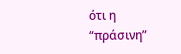ότι η “πράσινη”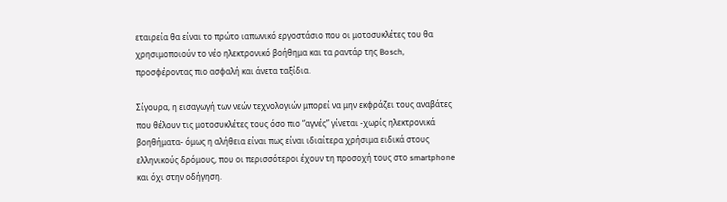εταιρεία θα είναι το πρώτο ιαπωνικό εργοστάσιο που οι μοτοσυκλέτες του θα χρησιμοποιούν το νέο ηλεκτρονικό βοήθημα και τα ραντάρ της Bosch, προσφέροντας πιο ασφαλή και άνετα ταξίδια.

Σίγουρα, η εισαγωγή των νεών τεχνολογιών μπορεί να μην εκφράζει τους αναβάτες που θέλουν τις μοτοσυκλέτες τους όσο πιο “αγνές” γίνεται -χωρίς ηλεκτρονικά βοηθήματα- όμως η αλήθεια είναι πως είναι ιδιαίτερα χρήσιμα ειδικά στους ελληνικούς δρόμους, που οι περισσότεροι έχουν τη προσοχή τους στο smartphone και όχι στην οδήγηση.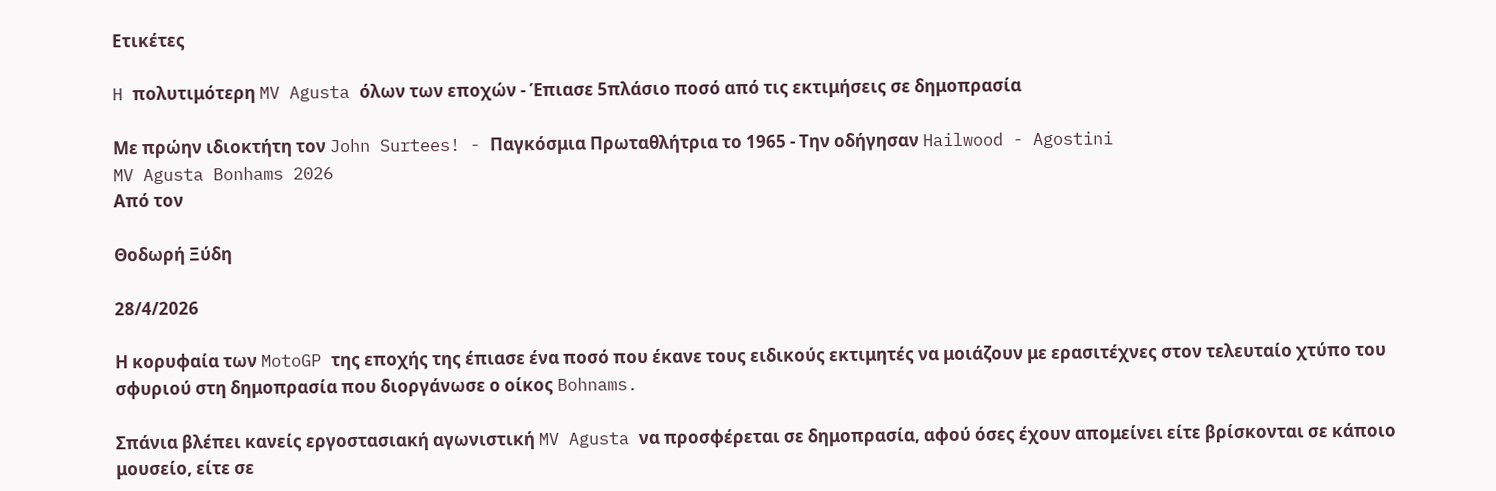Ετικέτες

H πολυτιμότερη MV Agusta όλων των εποχών - Έπιασε 5πλάσιο ποσό από τις εκτιμήσεις σε δημοπρασία

Με πρώην ιδιοκτήτη τον John Surtees! - Παγκόσμια Πρωταθλήτρια το 1965 - Την οδήγησαν Hailwood - Agostini
MV Agusta Bonhams 2026
Από τον

Θοδωρή Ξύδη

28/4/2026

Η κορυφαία των MotoGP της εποχής της έπιασε ένα ποσό που έκανε τους ειδικούς εκτιμητές να μοιάζουν με ερασιτέχνες στον τελευταίο χτύπο του σφυριού στη δημοπρασία που διοργάνωσε ο οίκος Bohnams.

Σπάνια βλέπει κανείς εργοστασιακή αγωνιστική MV Agusta να προσφέρεται σε δημοπρασία, αφού όσες έχουν απομείνει είτε βρίσκονται σε κάποιο μουσείο, είτε σε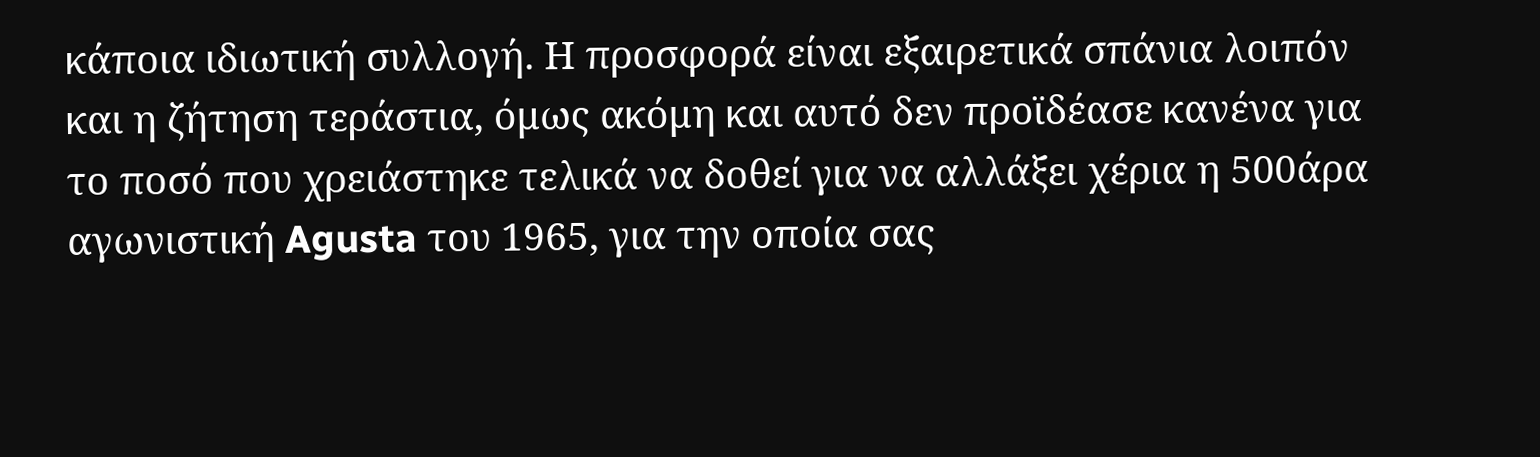κάποια ιδιωτική συλλογή. Η προσφορά είναι εξαιρετικά σπάνια λοιπόν και η ζήτηση τεράστια, όμως ακόμη και αυτό δεν προϊδέασε κανένα για το ποσό που χρειάστηκε τελικά να δοθεί για να αλλάξει χέρια η 500άρα αγωνιστική Agusta του 1965, για την οποία σας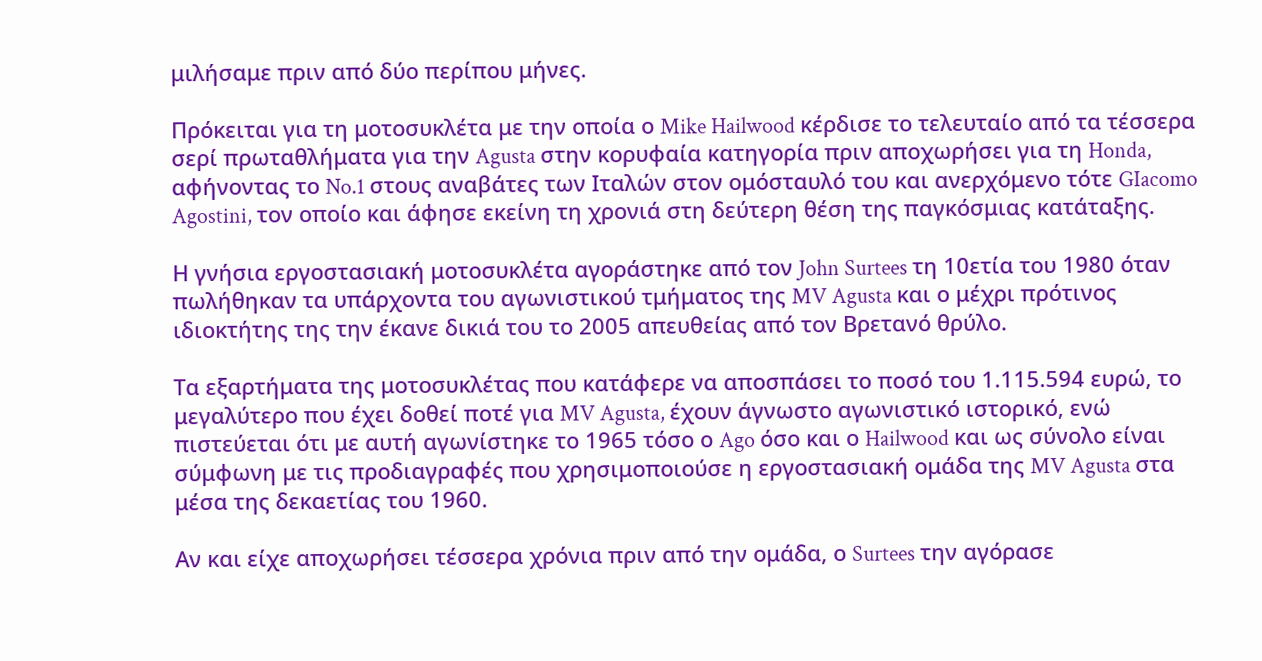μιλήσαμε πριν από δύο περίπου μήνες.

Πρόκειται για τη μοτοσυκλέτα με την οποία ο Mike Hailwood κέρδισε το τελευταίο από τα τέσσερα σερί πρωταθλήματα για την Agusta στην κορυφαία κατηγορία πριν αποχωρήσει για τη Honda, αφήνοντας το No.1 στους αναβάτες των Ιταλών στον ομόσταυλό του και ανερχόμενο τότε GIacomo Agostini, τον οποίο και άφησε εκείνη τη χρονιά στη δεύτερη θέση της παγκόσμιας κατάταξης.

Η γνήσια εργοστασιακή μοτοσυκλέτα αγοράστηκε από τον John Surtees τη 10ετία του 1980 όταν πωλήθηκαν τα υπάρχοντα του αγωνιστικού τμήματος της MV Agusta και ο μέχρι πρότινος ιδιοκτήτης της την έκανε δικιά του το 2005 απευθείας από τον Βρετανό θρύλο.

Τα εξαρτήματα της μοτοσυκλέτας που κατάφερε να αποσπάσει το ποσό του 1.115.594 ευρώ, το μεγαλύτερο που έχει δοθεί ποτέ για MV Agusta, έχουν άγνωστο αγωνιστικό ιστορικό, ενώ πιστεύεται ότι με αυτή αγωνίστηκε το 1965 τόσο ο Ago όσο και ο Hailwood και ως σύνολο είναι σύμφωνη με τις προδιαγραφές που χρησιμοποιούσε η εργοστασιακή ομάδα της MV Agusta στα μέσα της δεκαετίας του 1960.

Αν και είχε αποχωρήσει τέσσερα χρόνια πριν από την ομάδα, ο Surtees την αγόρασε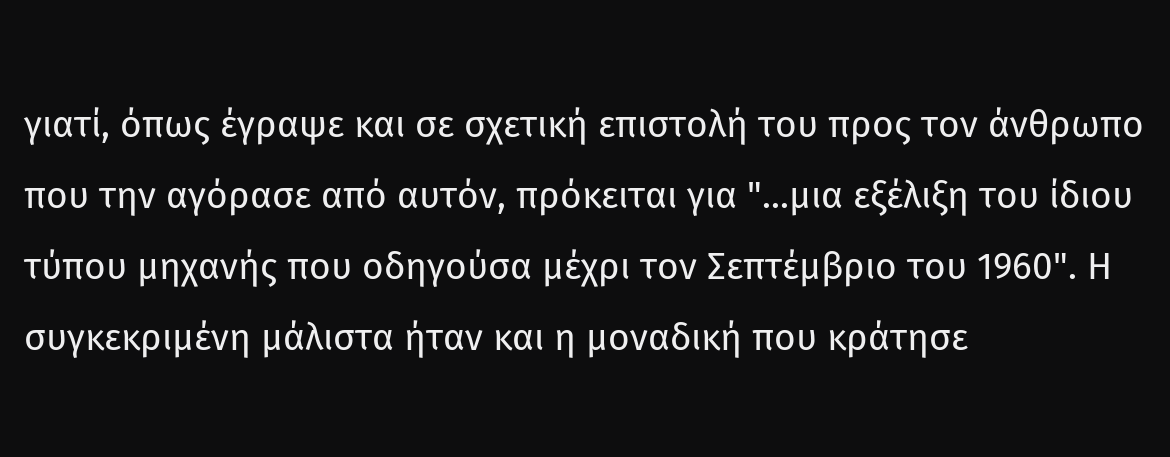γιατί, όπως έγραψε και σε σχετική επιστολή του προς τον άνθρωπο που την αγόρασε από αυτόν, πρόκειται για "...μια εξέλιξη του ίδιου τύπου μηχανής που οδηγούσα μέχρι τον Σεπτέμβριο του 1960". Η συγκεκριμένη μάλιστα ήταν και η μοναδική που κράτησε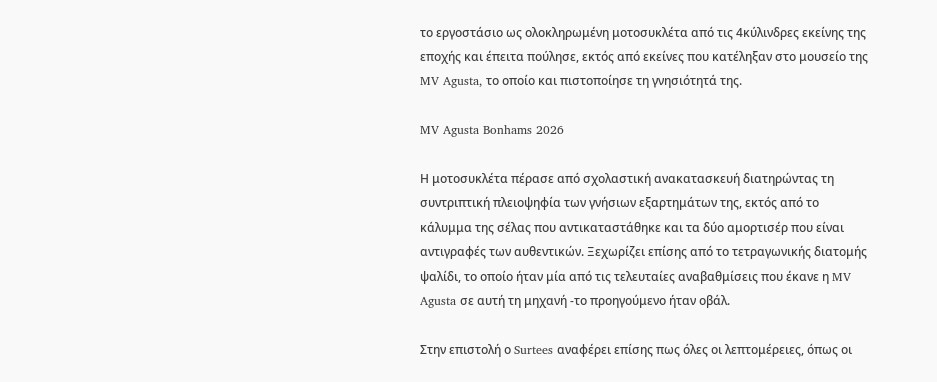το εργοστάσιο ως ολοκληρωμένη μοτοσυκλέτα από τις 4κύλινδρες εκείνης της εποχής και έπειτα πούλησε, εκτός από εκείνες που κατέληξαν στο μουσείο της MV Agusta, το οποίο και πιστοποίησε τη γνησιότητά της.

MV Agusta Bonhams 2026

Η μοτοσυκλέτα πέρασε από σχολαστική ανακατασκευή διατηρώντας τη συντριπτική πλειοψηφία των γνήσιων εξαρτημάτων της, εκτός από το κάλυμμα της σέλας που αντικαταστάθηκε και τα δύο αμορτισέρ που είναι αντιγραφές των αυθεντικών. Ξεχωρίζει επίσης από το τετραγωνικής διατομής ψαλίδι, το οποίο ήταν μία από τις τελευταίες αναβαθμίσεις που έκανε η MV Agusta σε αυτή τη μηχανή -το προηγούμενο ήταν οβάλ.

Στην επιστολή ο Surtees αναφέρει επίσης πως όλες οι λεπτομέρειες, όπως οι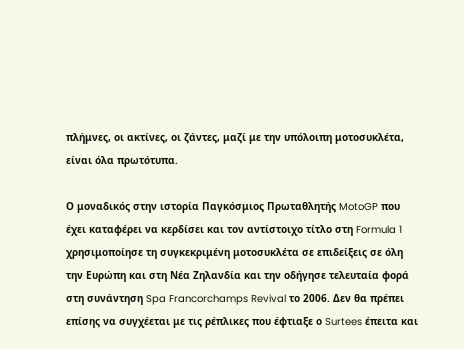πλήμνες, οι ακτίνες, οι ζάντες, μαζί με την υπόλοιπη μοτοσυκλέτα, είναι όλα πρωτότυπα.

Ο μοναδικός στην ιστορία Παγκόσμιος Πρωταθλητής MotoGP που έχει καταφέρει να κερδίσει και τον αντίστοιχο τίτλο στη Formula 1 χρησιμοποίησε τη συγκεκριμένη μοτοσυκλέτα σε επιδείξεις σε όλη την Ευρώπη και στη Νέα Ζηλανδία και την οδήγησε τελευταία φορά στη συνάντηση Spa Francorchamps Revival το 2006. Δεν θα πρέπει επίσης να συγχέεται με τις ρέπλικες που έφτιαξε ο Surtees έπειτα και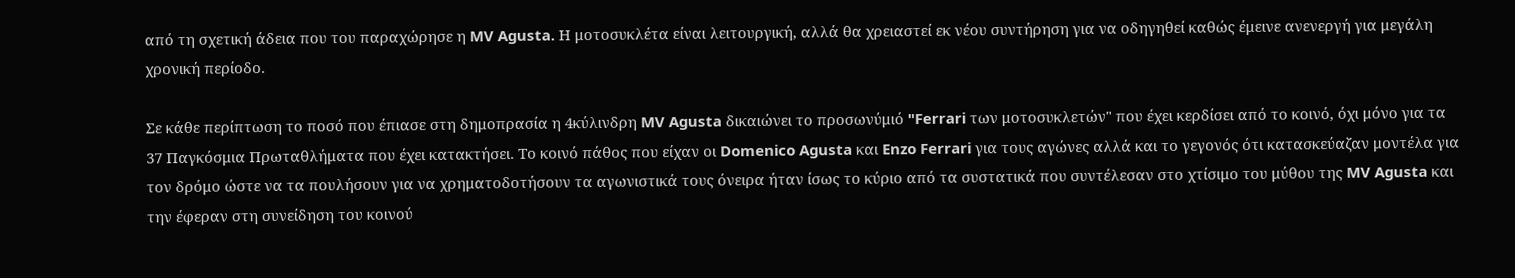από τη σχετική άδεια που του παραχώρησε η MV Agusta. Η μοτοσυκλέτα είναι λειτουργική, αλλά θα χρειαστεί εκ νέου συντήρηση για να οδηγηθεί καθώς έμεινε ανενεργή για μεγάλη χρονική περίοδο.

Σε κάθε περίπτωση το ποσό που έπιασε στη δημοπρασία η 4κύλινδρη MV Agusta δικαιώνει το προσωνύμιό "Ferrari των μοτοσυκλετών" που έχει κερδίσει από το κοινό, όχι μόνο για τα 37 Παγκόσμια Πρωταθλήματα που έχει κατακτήσει. Το κοινό πάθος που είχαν οι Domenico Agusta και Enzo Ferrari για τους αγώνες αλλά και το γεγονός ότι κατασκεύαζαν μοντέλα για τον δρόμο ώστε να τα πουλήσουν για να χρηματοδοτήσουν τα αγωνιστικά τους όνειρα ήταν ίσως το κύριο από τα συστατικά που συντέλεσαν στο χτίσιμο του μύθου της MV Agusta και την έφεραν στη συνείδηση του κοινού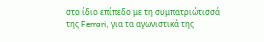στο ίδιο επίπεδο με τη συμπατριώτισσά της Ferrari, για τα αγωνιστικά της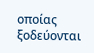οποίας ξοδεύονται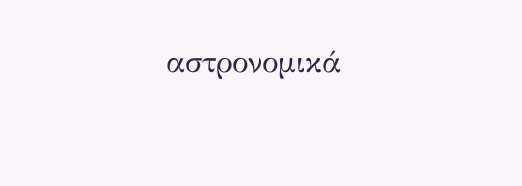αστρονομικά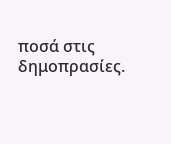ποσά στις δημοπρασίες.